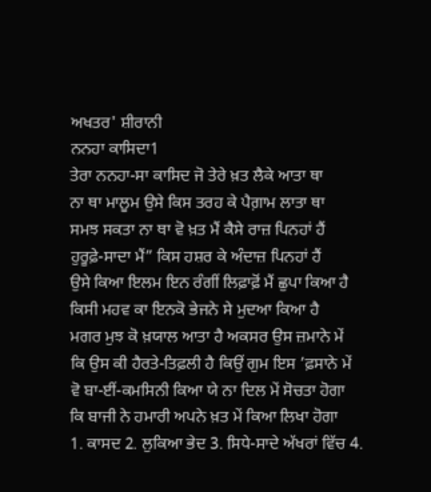ਅਖਤਰ' ਸ਼ੀਰਾਨੀ
ਨਨਹਾ ਕਾਸਿਦਾ1
ਤੇਰਾ ਨਨਹਾ-ਸਾ ਕਾਸਿਦ ਜੋ ਤੇਰੇ ਖ਼ਤ ਲੈਕੇ ਆਤਾ ਥਾ
ਨਾ ਥਾ ਮਾਲੂਮ ਉਸੇ ਕਿਸ ਤਰਹ ਕੇ ਪੈਗ਼ਾਮ ਲਾਤਾ ਥਾ
ਸਮਝ ਸਕਤਾ ਨਾ ਥਾ ਵੋ ਖ਼ਤ ਮੈਂ ਕੈਸੇ ਰਾਜ਼ ਪਿਨਹਾਂ ਹੈਂ
ਹੁਰੂਫ਼ੇ-ਸਾਦਾ ਮੈਂ” ਕਿਸ ਹਸ਼ਰ ਕੇ ਅੰਦਾਜ਼ ਪਿਨਹਾਂ ਹੈਂ
ਉਸੇ ਕਿਆ ਇਲਮ ਇਨ ਰੰਗੀਂ ਲਿਫ਼ਾਫ਼ੋਂ ਮੈਂ ਛੁਪਾ ਕਿਆ ਹੈ
ਕਿਸੀ ਮਹਵ ਕਾ ਇਨਕੋ ਭੇਜਨੇ ਸੇ ਮੁਦਆ ਕਿਆ ਹੈ
ਮਗਰ ਮੁਝ ਕੋ ਖ਼ਯਾਲ ਆਤਾ ਹੈ ਅਕਸਰ ਉਸ ਜ਼ਮਾਨੇ ਮੇਂ
ਕਿ ਉਸ ਕੀ ਹੈਰਤੇ-ਤਿਫ਼ਲੀ ਹੈ ਕਿਉਂ ਗੁਮ ਇਸ ’ਫ਼ਸਾਨੇ ਮੇਂ
ਵੋ ਬਾ-ਈਂ-ਕਮਸਿਨੀ ਕਿਆ ਯੇ ਨਾ ਦਿਲ ਮੇਂ ਸੋਚਤਾ ਹੋਗਾ
ਕਿ ਬਾਜੀ ਨੇ ਹਮਾਰੀ ਅਪਨੇ ਖ਼ਤ ਮੇਂ ਕਿਆ ਲਿਖਾ ਹੋਗਾ
1. ਕਾਸਦ 2. ਲੁਕਿਆ ਭੇਦ 3. ਸਿਧੇ-ਸਾਦੇ ਅੱਖਰਾਂ ਵਿੱਚ 4.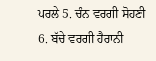ਪਰਲੇ 5. ਚੰਨ ਵਰਗੀ ਸੋਹਣੀ 6. ਬੱਚੇ ਵਰਗੀ ਹੈਰਾਨੀ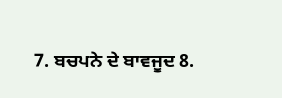7. ਬਚਪਨੇ ਦੇ ਬਾਵਜੂਦ 8.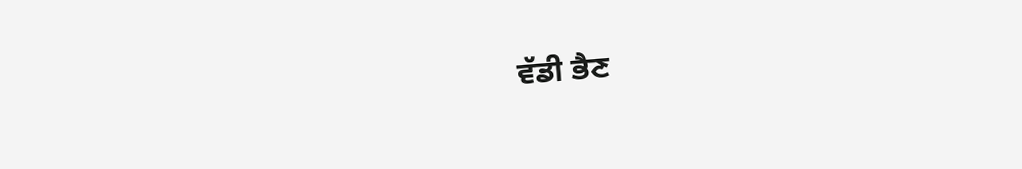ਵੱਡੀ ਭੈਣ